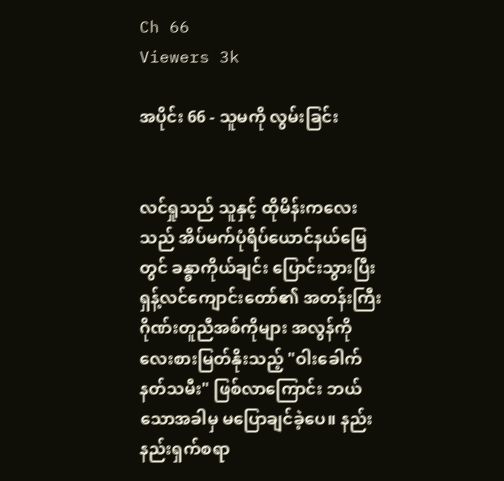Ch 66
Viewers 3k

အပိုင်း 66 - သူမကို လွမ်းခြင်း


လင်ရှုသည် သူနှင့် ထိုမိန်းကလေးသည် အိပ်မက်ပုံရိပ်ယောင်နယ်မြေတွင် ခန္ဓာကိုယ်ချင်း ပြောင်းသွားပြီး ရှန့်လင်ကျောင်းတော်၏ အတန်းကြီးဂိုဏ်းတူညီအစ်ကိုများ အလွန်ကို လေးစားမြတ်နိုးသည့် "ဝါးခေါက်နတ်သမီး" ဖြစ်လာ‌ကြောင်း ဘယ်သောအခါမှ မပြောချင်ခဲ့ပေ။ နည်းနည်းရှက်စရာ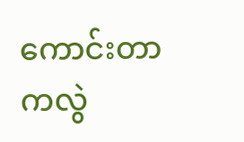ကောင်းတာကလွဲ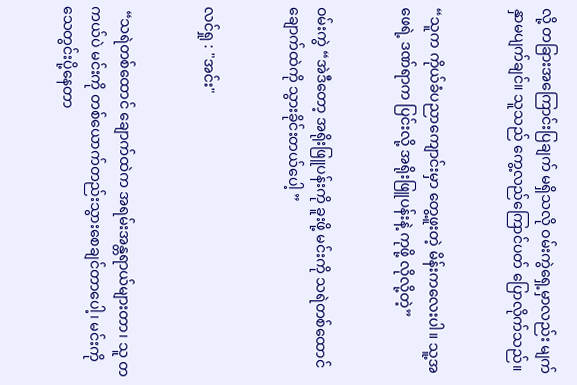လို့ တခြားအကြောင်းပြချက် မရှိသလို ဝမ်းကွဲရှေ့မှာလည်း မျက်နှာမပျက်ချင်။ သူသည် ကွေ့လည်ကြောင်ပတ် ပြောလိုက်သည်။


“သူက ကိုယ်ခံပညာကျောင်းမှာ တွေ့ဖူးတဲ့ မိန်းကလေးပါ။ သူ့အဖေရဲ့ ဒဏ်ရာက ပြင်းလို့ အရိုးဖြူပန်းနဲ့ ကုဖို့ လိုလို့တဲ့”


ဝမ်းကွဲ “အဲဒီတော့ အရိုးဖြူပန်းကို ခူးဖို့ မင်းကို သရဲတစ်ထောင် ချောက်ထဲကို သွားခိုင်းတယ်ပေါ့ ”


လင်ရှု : "အင်း"


 “သရဲတစ်ထောင် ချောက်ထဲက အရမ်းအန္တရာယ်များတာ၊ သူ တကယ်ပဲ မင်းကို တစ်ယောက်တည်းသွားစေချင်တာပေါ့၊ မင်းကို သေတွင်းပို့နေတာ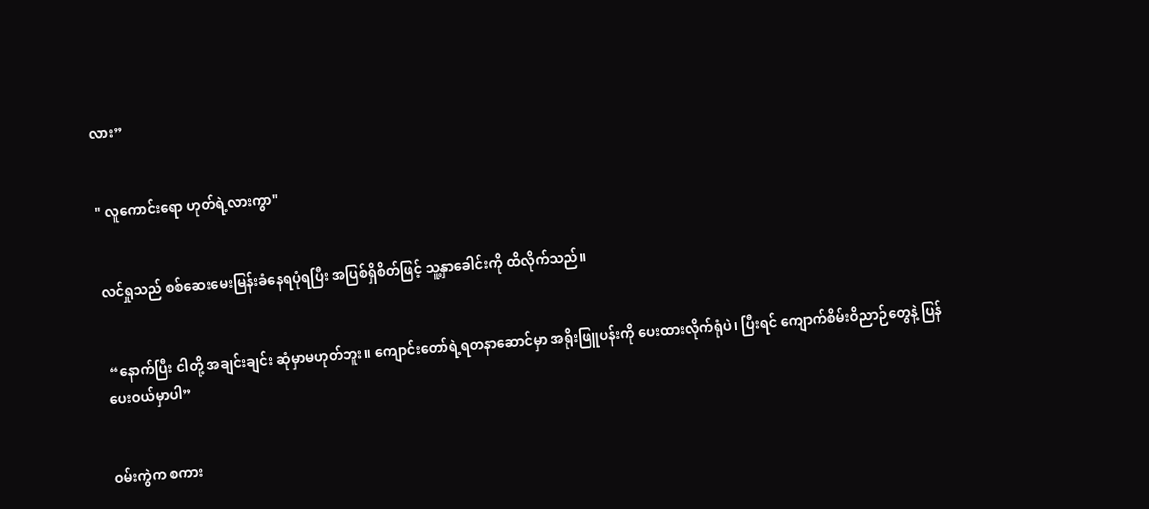လား”


" လူကောင်းရော ဟုတ်ရဲ့လားကွာ"


လင်ရှုသည် စစ်ဆေးမေးမြန်းခံနေရပုံရပြီး အပြစ်ရှိစိတ်ဖြင့် သူ့နှာခေါင်းကို ထိလိုက်သည်။


 “နောက်ပြီး ငါတို့ အချင်းချင်း ဆုံမှာမဟုတ်ဘူး။ ကျောင်း‌တော်ရဲ့ရတနာဆောင်မှာ အရိုးဖြူပန်းကို ပေးထားလိုက်ရုံပဲ၊ ပြီးရင် ကျောက်စိမ်းဝိညာဉ်တွေနဲ့ ပြန်ပေးဝယ်မှာပါ”


ဝမ်းကွဲက စကား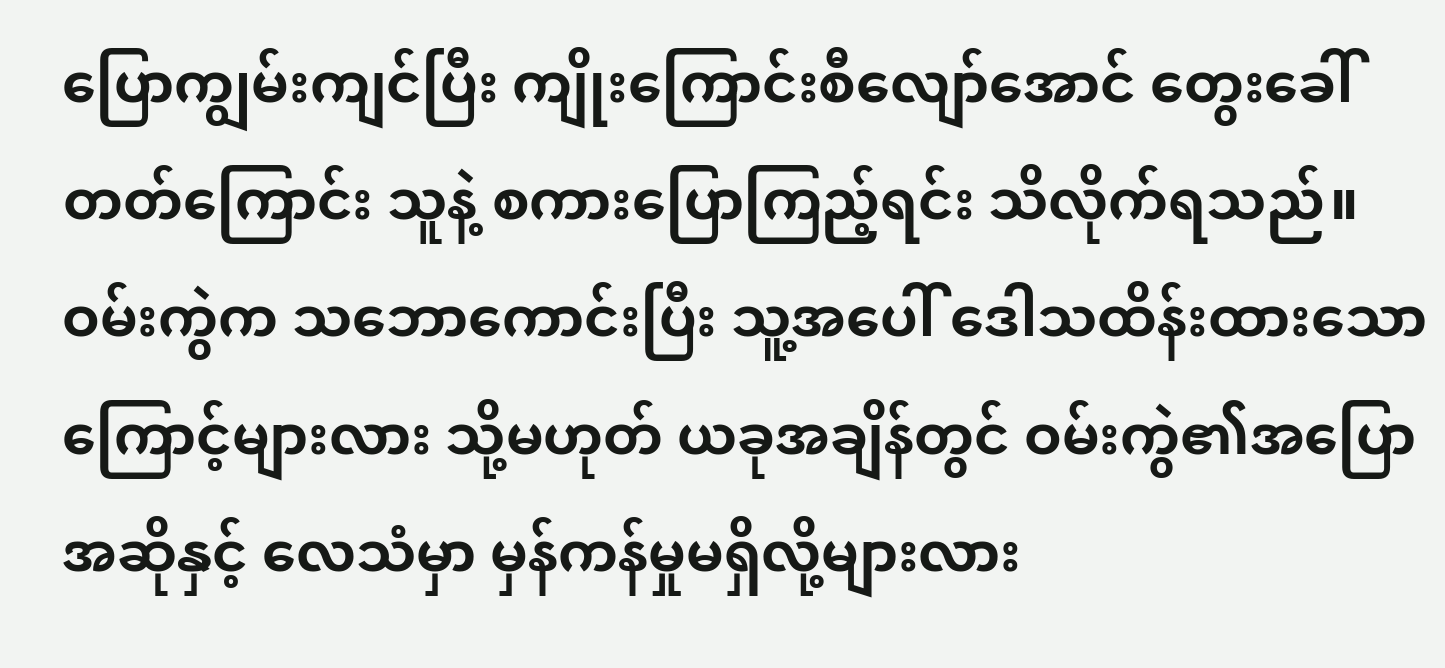ပြောကျွမ်းကျင်ပြီး ကျိုးကြောင်းစီလျော်အောင် တွေးခေါ်တတ်ကြောင်း သူနဲ့ စကားပြောကြည့်ရင်း သိလိုက်ရသည်။ ဝမ်းကွဲက သဘောကောင်းပြီး သူ့အပေါ် ဒေါသထိန်းထားသောကြောင့်များလား သို့မဟုတ် ယခုအချိန်တွင် ဝမ်းကွဲ၏အပြောအဆိုနှင့် လေသံမှာ မှန်ကန်မှုမရှိလို့များလား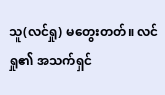သူ(လင်ရှု) မတွေးတတ်။ လင်ရှု၏ အသက်ရှင်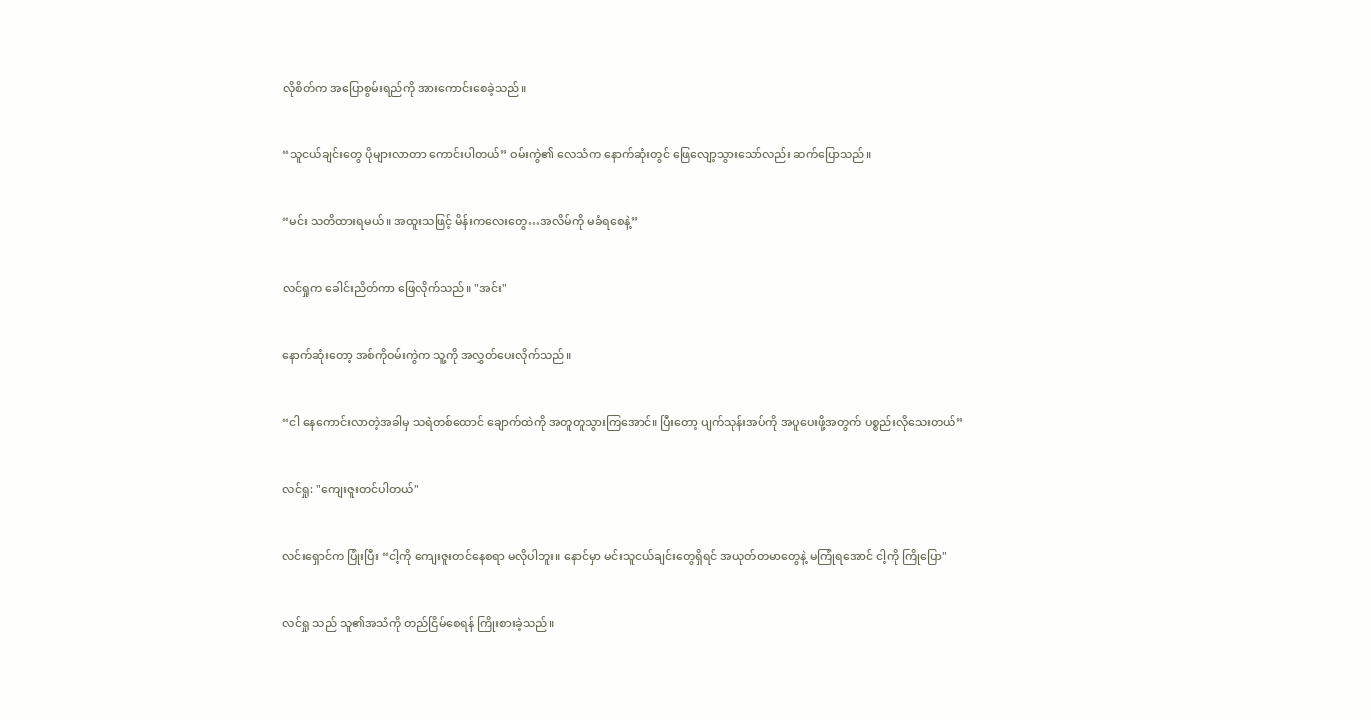လိုစိတ်က အပြောစွမ်းရည်ကို အားကောင်းစေခဲ့သည်။


“သူငယ်ချင်းတွေ ပိုများလာတာ ကောင်းပါတယ်” ဝမ်းကွဲ၏ လေသံက နောက်ဆုံးတွင် ဖြေလျော့သွားသော်လည်း ဆက်ပြောသည်။


“မင်း သတိထားရမယ်။ အထူးသဖြင့် မိန်းကလေးတွေ…အလိမ်ကို မခံရစေနဲ့”


လင်ရှုက ခေါင်းညိတ်ကာ ဖြေလိုက်သည်။ "အင်း"


နောက်ဆုံးတော့ အစ်ကိုဝမ်းကွဲက သူ့ကို အလွှတ်ပေးလိုက်သည်။


“ငါ နေကောင်းလာတဲ့အခါမှ သရဲတစ်ထောင် ချောက်ထဲကို အတူတူသွားကြ‌အောင်။ ပြီးတော့ ပျက်သုန်းအပ်ကို အပူပေးဖို့အတွက် ပစ္စည်း‌လိုသေးတယ်”


လင်ရှု: "ကျေးဇူးတင်ပါတယ်"


လင်းရှောင်က ပြုံးပြီး “ငါ့ကို ကျေးဇူးတင်နေစရာ မလိုပါဘူး။ နောင်မှာ မင်းသူငယ်ချင်းတွေရှိရင် အယုတ်တမာတွေနဲ့ မကြုံရအောင် ငါ့ကို ကြိုပြော"


လင်ရှု သည် သူ၏အသံကို တည်ငြိမ်စေရန် ကြိုးစားခဲ့သည်။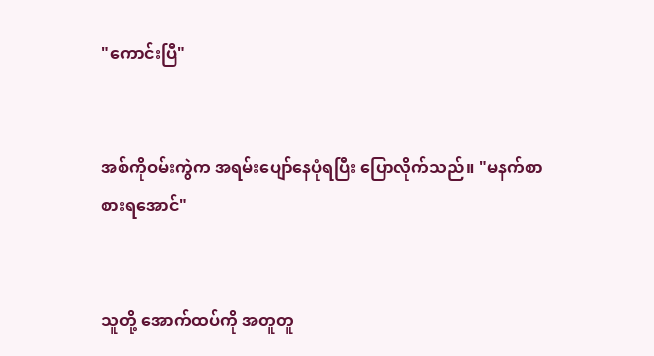"ကောင်းပြီ"


အစ်ကိုဝမ်းကွဲက အရမ်းပျော်နေပုံရပြီး ပြောလိုက်သည်။ "မနက်စာစားရအောင်"


သူတို့ အောက်ထပ်ကို အတူတူ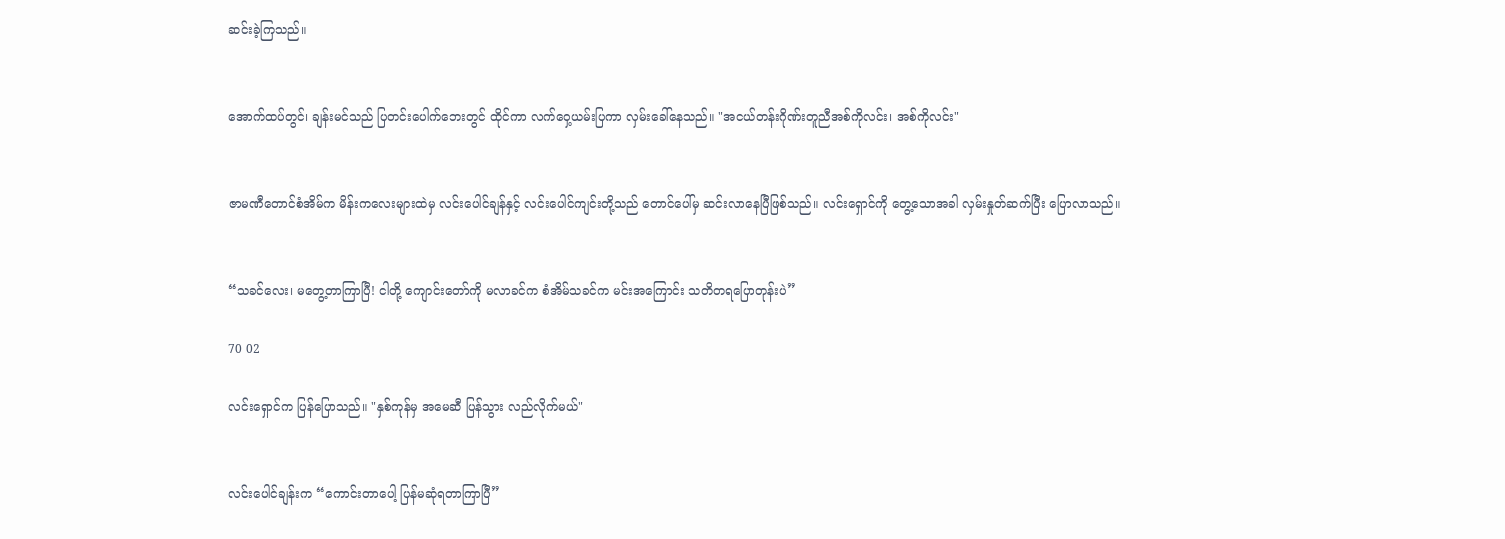ဆင်းခဲ့ကြသည်။


အောက်ထပ်တွင်၊ ချန်းမင်သည် ပြတင်းပေါက်ဘေးတွင် ထိုင်ကာ လက်ဝှေ့ယမ်းပြကာ လှမ်းခေါ်နေသည်။ "အငယ်တန်းဂိုဏ်းတူညီအစ်ကိုလင်း၊ အစ်ကိုလင်း"


ဇာမဏီတောင်စံအိမ်က မိန်းကလေးများထဲမှ လင်းပေါင်ချန်နှင့် လင်းပေါင်ကျင်းတို့သည် တောင်ပေါ်မှ ဆင်းလာနေပြီဖြစ်သည်။ လင်းရှောင်ကို တွေ့သောအခါ လှမ်းနှုတ်ဆက်ပြီး ပြောလာသည်။


“သခင်လေး၊ မတွေ့တာကြာပြီ! ငါတို့ ကျောင်းတော်ကို မလာခင်က စံအိမ်သခင်က မင်းအကြောင်း သတိတရပြောတုန်းပဲ”

70 02

လင်းရှောင်က ပြန်ပြောသည်။ "နှစ်ကုန်မှ အမေဆီ ပြန်သွား လည်လိုက်မယ်"


လင်းပေါင်ချန်းက “ကောင်းတာပေါ့ ပြန်မဆုံရတာကြာပြီ”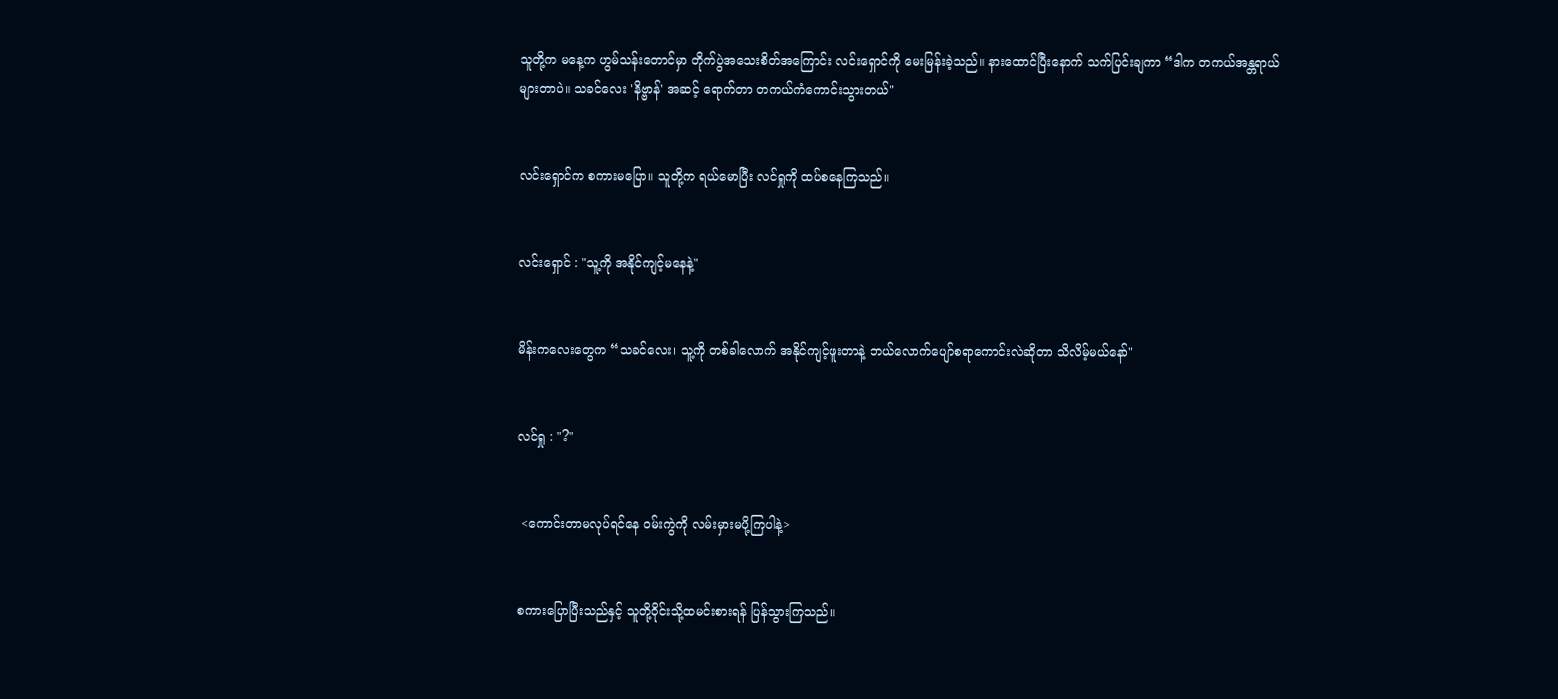သူတို့က မနေ့က ဟွမ်သန်းတောင်မှာ တိုက်ပွဲအသေးစိတ်အကြောင်း လင်းရှောင်ကို မေးမြန်းခဲ့သည်။ နားထောင်ပြီးနောက် သက်ပြင်းချကာ “ဒါက တကယ်အန္တရာယ်များတာပဲ။ သခင်လေး 'နိဗ္ဗာန်' အဆင့် ရောက်တာ တကယ်ကံကောင်းသွားတယ်"


လင်းရှောင်က စကားမပြော။ သူတို့က ရယ်မောပြီး လင်ရှုကို ထပ်စနေကြသည်။


လင်းရှောင် : "သူ့ကို အနိုင်ကျင့်မနေနဲ့"


မိန်းကလေးတွေက “သခင်လေး၊ သူ့ကို တစ်ခါလောက် အနိုင်ကျင့်ဖူးတာနဲ့ ဘယ်လောက်ပျော်စရာကောင်းလဲဆိုတာ သိလိမ့်မယ်နော်"


လင်ရှု : "?"


 <ကောင်းတာမလုပ်ရင်နေ ဝမ်းကွဲကို လမ်းမှားမပို့ကြပါနဲ့>


စကားပြောပြီးသည်နှင့် သူတို့ဝိုင်းသို့ထမင်းစားရန် ပြန်သွားကြသည်။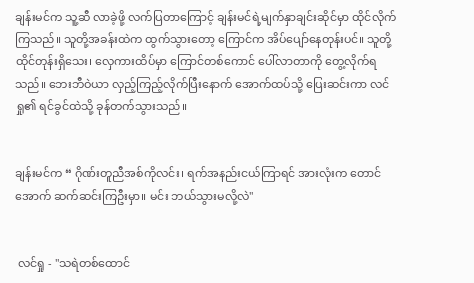ချန်းမင်က သူ့ဆီ လာခဲ့ဖို့ လက်ပြတာကြောင့် ချန်းမင်ရဲ့မျက်နှာချင်းဆိုင်မှာ ထိုင်လိုက်ကြသည်။ သူတို့အခန်းထဲက ထွက်သွားတော့ ကြောင်က အိပ်ပျော်နေတုန်းပင်။ သူတို့ ထိုင်တုန်းရှိသေး၊ လှေကားထိပ်မှာ ကြောင်တစ်ကောင် ပေါ်လာတာကို တွေ့လိုက်ရသည်။ ဘေးဘီဝဲယာ လှည့်ကြည့်လိုက်ပြီးနောက် အောက်ထပ်သို့ ပြေးဆင်းကာ လင်ရှု၏ ရင်ခွင်ထဲသို့ ခုန်တက်သွားသည်။


ချန်းမင်က “ ဂိုဏ်းတူညီအစ်ကိုလင်း၊ ရက်အနည်းငယ်ကြာရင် အားလုံးက တောင်အောက် ဆက်ဆင်းကြဦးမှာ။ မင်း ဘယ်သွားမလို့လဲ"


 လင်ရှု - "သရဲတစ်ထောင်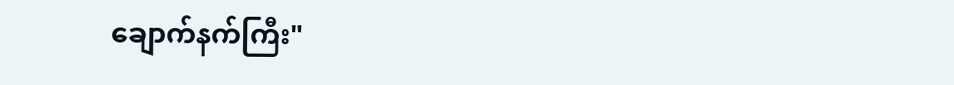ချောက်နက်ကြီး"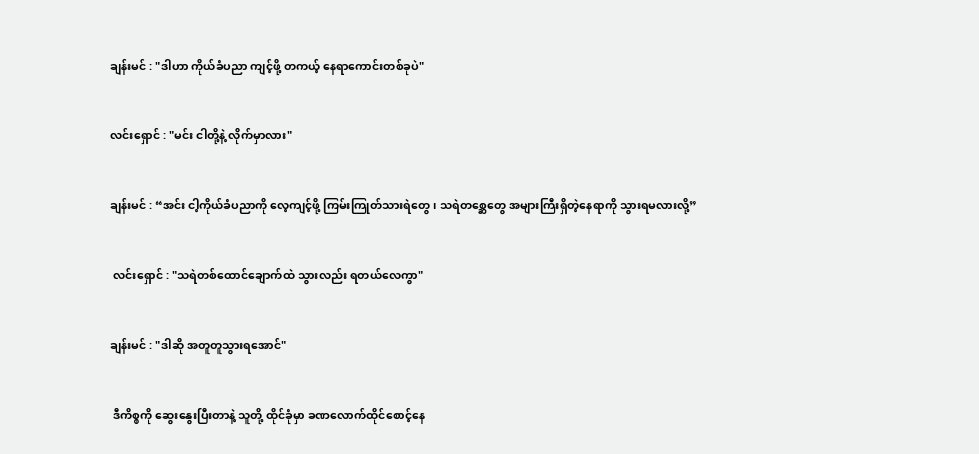ချန်းမင် : "ဒါဟာ ကိုယ်ခံပညာ ကျင့်ဖို့ တကယ့် နေရာကောင်းတစ်ခုပဲ"


လင်းရှောင် : "မင်း ငါတို့နဲ့ လိုက်မှာလား"


ချန်းမင် : “အင်း ငါ့ကိုယ်ခံပညာကို လေ့ကျင့်ဖို့ ကြမ်းကြုတ်သားရဲတွေ၊ သရဲတစ္ဆေတွေ အများကြီးရှိတဲ့နေရာကို သွားရမလားလို့”


 လင်းရှောင် : "သရဲတစ်ထောင်ချောက်ထဲ သွားလည်း ရတယ်လေကွာ"


ချန်းမင် : "ဒါဆို အတူတူသွားရအောင်"


 ဒီကိစ္စကို ဆွေးနွေးပြီးတာနဲ့ သူတို့ ထိုင်ခုံမှာ ခဏလောက်ထိုင်စောင့်နေ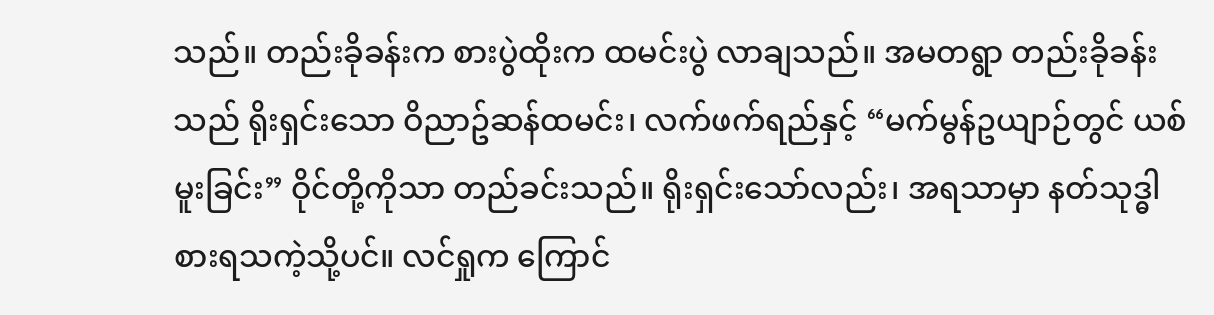သည်။ တည်းခိုခန်းက စားပွဲထိုးက ထမင်းပွဲ လာချသည်။ အမတရွာ တည်းခိုခန်းသည် ရိုးရှင်းသော ဝိညာဥ်ဆန်ထမင်း၊ လက်ဖက်ရည်နှင့် “မက်မွန်ဥယျာဉ်တွင် ယစ်မူးခြင်း” ဝိုင်တို့ကိုသာ တည်ခင်းသည်။ ရိုးရှင်းသော်လည်း၊ အရသာမှာ နတ်သုဒ္ဓါ စားရသကဲ့သို့ပင်။ လင်ရှုက ကြောင်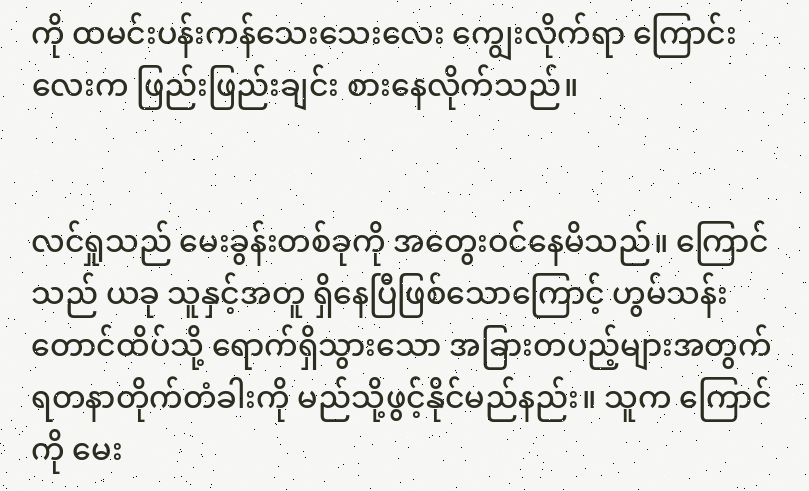ကို ထမင်းပန်းကန်သေးသေးလေး ကျွေးလိုက်ရာ ကြောင်းလေးက ဖြည်းဖြည်းချင်း စားနေလိုက်သည်။


လင်ရှုသည် မေးခွန်းတစ်ခုကို အတွေးဝင်နေမိသည်။ ကြောင်သည် ယခု သူနှင့်အတူ ရှိနေပြီဖြစ်သောကြောင့် ဟွမ်သန်းတောင်ထိပ်သို့ ရောက်ရှိသွားသော အခြားတပည့်များအတွက် ရတနာတိုက်တံခါးကို မည်သို့ဖွင့်နိုင်မည်နည်း။ သူက ကြောင်ကို မေး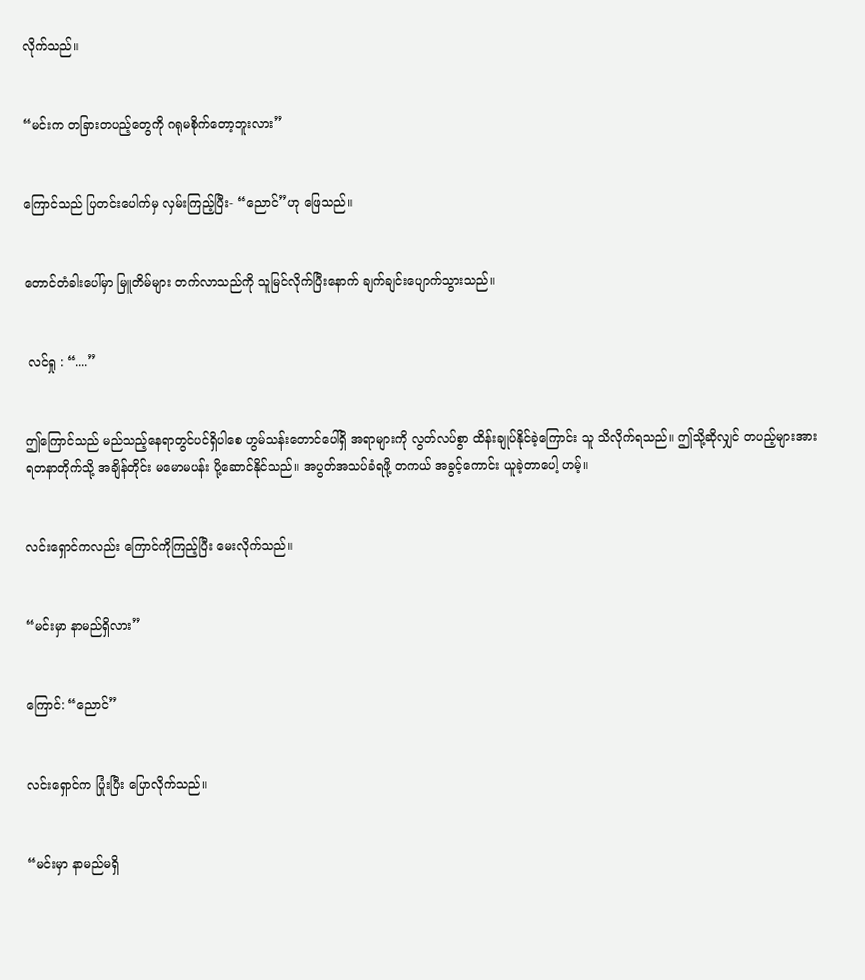လိုက်သည်။


“မင်းက တခြားတပည့်တွေကို ဂရုမစိုက်တော့ဘူးလား”


ကြောင်သည် ပြတင်းပေါက်မှ လှမ်းကြည့်ပြီး- “ညောင်”ဟု ဖြေသည်။


တောင်တံခါးပေါ်မှာ မြူတိမ်များ တက်လာသည်ကို သူမြင်လိုက်ပြီးနောက် ချက်ချင်းပျောက်သွားသည်။


 လင်ရှု : “....”


ဤကြောင်သည် မည်သည့်နေရာတွင်ပင်ရှိပါစေ ဟွမ်သန်းတောင်ပေါ်ရှိ အရာများကို လွတ်လပ်စွာ ထိန်းချုပ်နိုင်ခဲ့ကြောင်း သူ သိလိုက်ရသည်။ ဤသို့ဆိုလျှင် တပည့်များအား ရတနာတိုက်သို့ အချိန်တိုင်း မမောမပန်း ပို့ဆောင်နိုင်သည်။ အပွတ်အသပ်ခံရဖို့ တကယ် အခွင့်ကောင်း ယူခဲ့တာပေါ့ ဟမ့်။


လင်းရှောင်ကလည်း ကြောင်ကိုကြည့်ပြီး မေးလိုက်သည်။


“မင်းမှာ နာမည်ရှိလား”


ကြောင်: “ညောင်”


လင်းရှောင်က ပြုံးပြီး ပြောလိုက်သည်။


“မင်းမှာ နာမည်မရှိ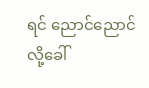ရင် ညောင်ညောင် လို့ခေါ်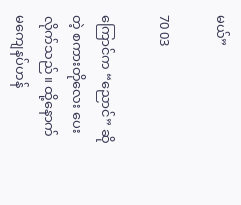မယ်”

70 03

ကြောင်က “ညောင်” ဆိုတဲ့ စကားတိုလေး ပေးလိုက်သည်။ ထို့နောက် မကျေနပ်ဟန်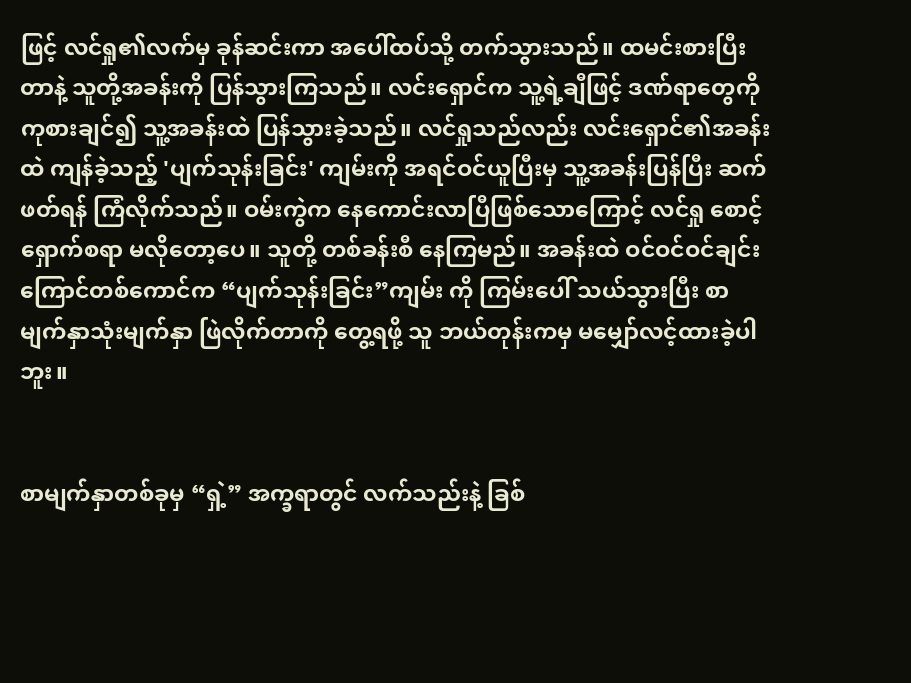ဖြင့် လင်ရှု၏လက်မှ ခုန်ဆင်းကာ အပေါ်ထပ်သို့ တက်သွားသည်။ ထမင်းစားပြီးတာနဲ့ သူတို့အခန်းကို ပြန်သွားကြသည်။ လင်းရှောင်က သူ့ရဲ့ချီဖြင့် ဒဏ်ရာတွေကို ကုစားချင်၍ သူ့အခန်းထဲ ပြန်သွားခဲ့သည်။ လင်ရှုသည်လည်း လင်းရှောင်၏အခန်းထဲ ကျန်ခဲ့သည့် 'ပျက်သုန်းခြင်း' ကျမ်းကို အရင်ဝင်ယူပြီးမှ သူ့အခန်းပြန်ပြီး ဆက်ဖတ်ရန် ကြံလိုက်သည်။ ဝမ်းကွဲက နေကောင်းလာပြီဖြစ်သောကြောင့် လင်ရှု စောင့်ရှောက်စရာ မလိုတော့ပေ။ သူတို့ တစ်ခန်းစီ နေကြမည်။ အခန်းထဲ ဝင်ဝင်ဝင်ချင်း ကြောင်တစ်ကောင်က “ပျက်သုန်းခြင်း”ကျမ်း ကို ကြမ်းပေါ် သယ်သွားပြီး စာမျက်နှာသုံးမျက်နှာ ဖြဲလိုက်တာကို တွေ့ရဖို့ သူ ဘယ်တုန်းကမှ မမျှော်လင့်ထားခဲ့ပါဘူး။


စာမျက်နှာတစ်ခုမှ “ရှဲ့” အက္ခရာတွင် လက်သည်းနဲ့ ခြစ်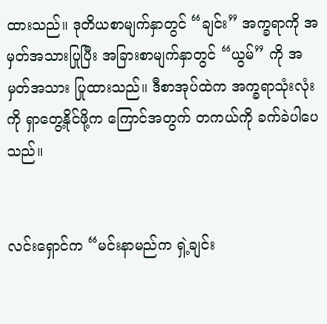ထားသည်။ ဒုတိယစာမျက်နှာတွင် “ချင်း” အက္ခရာကို အမှတ်အသားပြုပြီး အခြားစာမျက်နှာတွင် “ယွမ်” ကို အမှတ်အသား ပြုထားသည်။ ဒီစာအုပ်ထဲက အက္ခရာသုံးလုံးကို ရှာတွေ့နိုင်ဖို့က ကြောင်အတွက် တကယ်ကို ခက်ခဲပါပေသည်။


လင်းရှောင်က “မင်းနာမည်က ရှဲ့ချင်း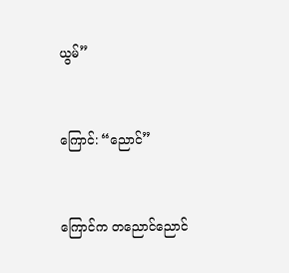ယွမ်”


ကြောင်: “ညောင်”


ကြောင်က တညောင်ညောင်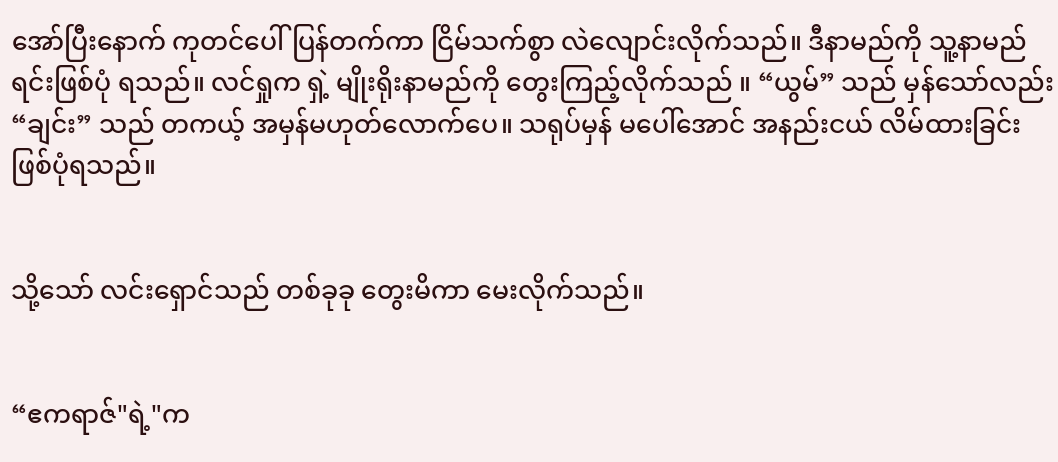အော်ပြီးနောက် ကုတင်ပေါ်ပြန်တက်ကာ ငြိမ်သက်စွာ လဲလျောင်းလိုက်သည်။ ဒီနာမည်ကို သူ့နာမည်ရင်းဖြစ်ပုံ ရသည်။ လင်ရှုက ရှဲ့ မျိုးရိုးနာမည်ကို‌ တွေးကြည့်လိုက်သည် ။ “ယွမ်” သည် မှန်သော်လည်း “ချင်း” သည် တကယ့် အမှန်မဟုတ်လောက်ပေ။ သရုပ်မှန် မပေါ်အောင် အနည်းငယ် လိမ်ထားခြင်း ဖြစ်ပုံရသည်။


သို့သော် လင်းရှောင်သည် တစ်ခုခု တွေးမိကာ မေးလိုက်သည်။


“ဧကရာဇ်"ရဲ့"က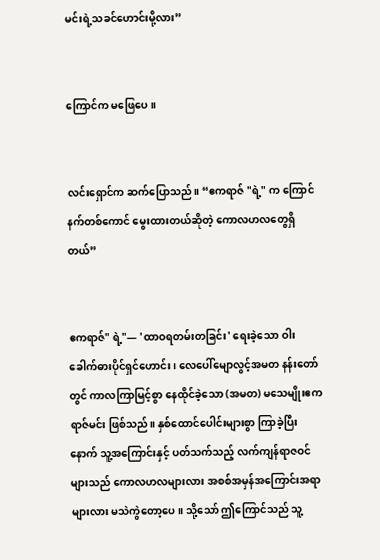မင်းရဲ့သခင်ဟောင်းမို့လား”


ကြောင်က မဖြေပေ။


လင်းရှောင်က ဆက်ပြောသည်။ “ဧကရာဇ် "ရဲ့" က ကြောင်နက်တစ်ကောင် မွေးထားတယ်ဆိုတဲ့ ကောလဟလတွေရှိတယ်”


ဧကရာဇ်" ရဲ့"— 'ထာဝရတမ်းတခြင်း' ရေးခဲ့သော ဝါးခေါက်ဓားပိုင်ရှင်ဟောင်း၊ လေပေါ်မျောလွင့်အမတ နန်းတော်တွင် ကာလကြာမြင့်စွာ နေထိုင်ခဲ့သော (အမတ) မသေမျိုးဧကရာဇ်မင်း ဖြစ်သည်။ နှစ်ထောင်ပေါင်းများစွာ ကြာခဲ့ပြီးနောက် သူ့အကြောင်းနှင့် ပတ်သက်‌သည့် လက်ကျန်ရာဇဝင်များသည် ကောလဟလများလား အစစ်အမှန်အကြောင်းအရာများလား မသဲကွဲတော့ပေ။ သို့သော် ဤကြောင်သည် သူ့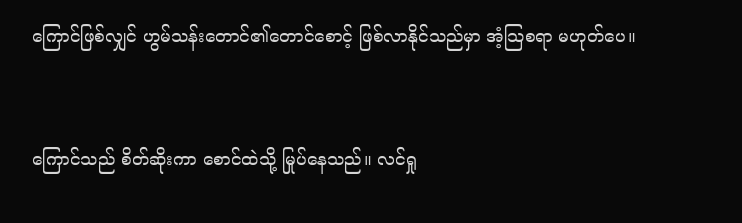ကြောင်ဖြစ်လျှင် ဟွမ်သန်းတောင်၏တောင်စောင့် ဖြစ်လာနိုင်သည်မှာ အံ့သြစရာ မဟုတ်ပေ။


ကြောင်သည် စိတ်ဆိုးကာ စောင်ထဲသို့ မြုပ်နေသည်။ လင်ရှု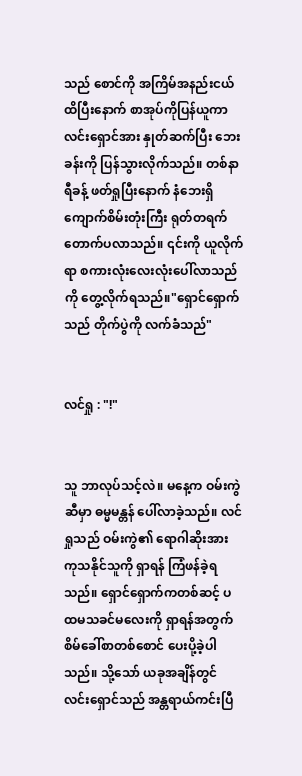သည် စောင်ကို အကြိမ်အနည်းငယ် ထိပြီးနောက် စာအုပ်ကိုပြန်ယူကာ လင်းရှောင်အား နှုတ်ဆက်ပြီး ဘေးခန်းကို ပြန်သွားလိုက်သည်။ တစ်နာရီခန့် ဖတ်ရှုပြီးနောက် နံဘေးရှိ ကျောက်စိမ်းတုံးကြီး ရုတ်တရက် တောက်ပလာသည်။ ၎င်းကို ယူလိုက်ရာ စကားလုံးလေးလုံးပေါ်လာသည်ကို တွေ့လိုက်ရသည်။"ရှောင်ရှောက်သည် တိုက်ပွဲကို လက်ခံသည်"


လင်ရှု : "!"


သူ ဘာလုပ်သင့်လဲ။ မနေ့က ဝမ်းကွဲဆီမှာ ဓမ္မမန္တန် ပေါ်လာခဲ့သည်။ လင်ရှုသည် ဝမ်းကွဲ၏ ရောဂါဆိုးအား ကုသနိုင်သူကို ရှာရန် ကြံဖန်ခဲ့ရသည်။ ရှောင်ရှောက်ကတစ်ဆင့် ပထမသခင်မလေးကို ရှာရန်အတွက် စိမ်ခေါ်စာတစ်စောင် ပေးပို့ခဲ့ပါသည်။ သို့သော် ယခုအချိန်တွင် လင်းရှောင်သည် အန္တရာယ်ကင်းပြီ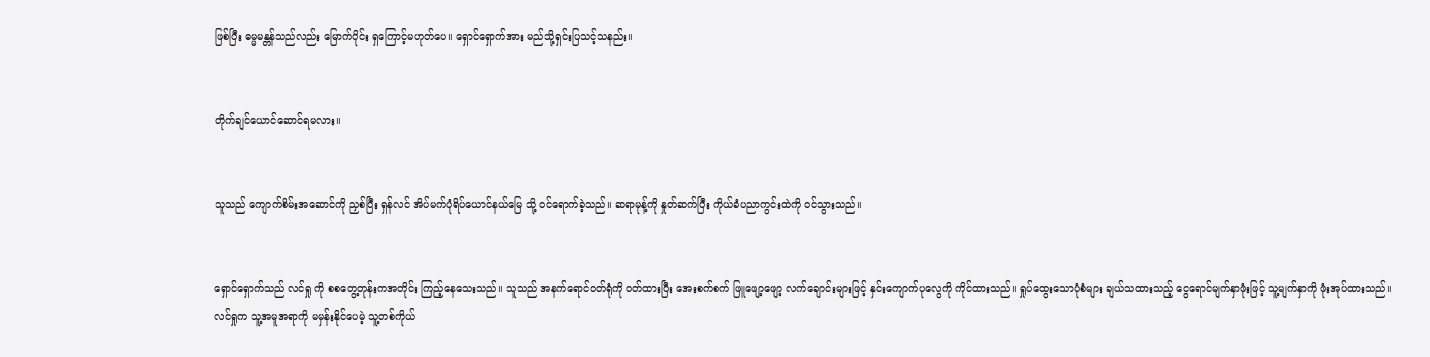ဖြစ်ပြီး ဓမ္မမန္တန်သည်လည်း မြောက်ပိုင်း ရှကြောင့်မဟုတ်ပေ။ ရှောင်ရှောက်အား မည်သို့ရှင်းပြသင့်သနည်း။


တိုက်ချင်ယောင်ဆောင်ရမလား။


သူသည် ကျောက်စိမ်းအ‌ဆောင်ကို ညှစ်ပြီး ရှန်လင် အိပ်မက်ပုံ‌ရိပ်ယောင်နယ်မြေ သို့ ဝင်ရောက်ခဲ့သည်။ ဆရာမုန့်ကို နှုတ်ဆက်ပြီး ကိုယ်ခံပညာကွင်းထဲကို ဝင်သွားသည်။


ရှောင်ရှောက်သည် လင်ရှု ကို စစတွေ့တုန်းကအတိုင်း ကြည့်နေသေးသည်။ သူသည် အနက်ရောင်ဝတ်ရုံကို ၀တ်ထားပြီး အေးစက်စက် ဖြူဖျော့ဖျော့ လက်ချောင်းများဖြင့် နှင်းကျောက်ပုလွေကို ကိုင်ထားသည်။ ရှုပ်ထွေးသောပုံစံများ ချယ်သထားသည့် ငွေရောင်မျက်နှာဖုံးဖြင့် သူ့မျက်နှာကို ဖုံးအုပ်ထားသည်။ လင်ရှုက သူ့အမူအရာကို မမှန်းနိုင်ပေမဲ့ သူ့တစ်ကိုယ်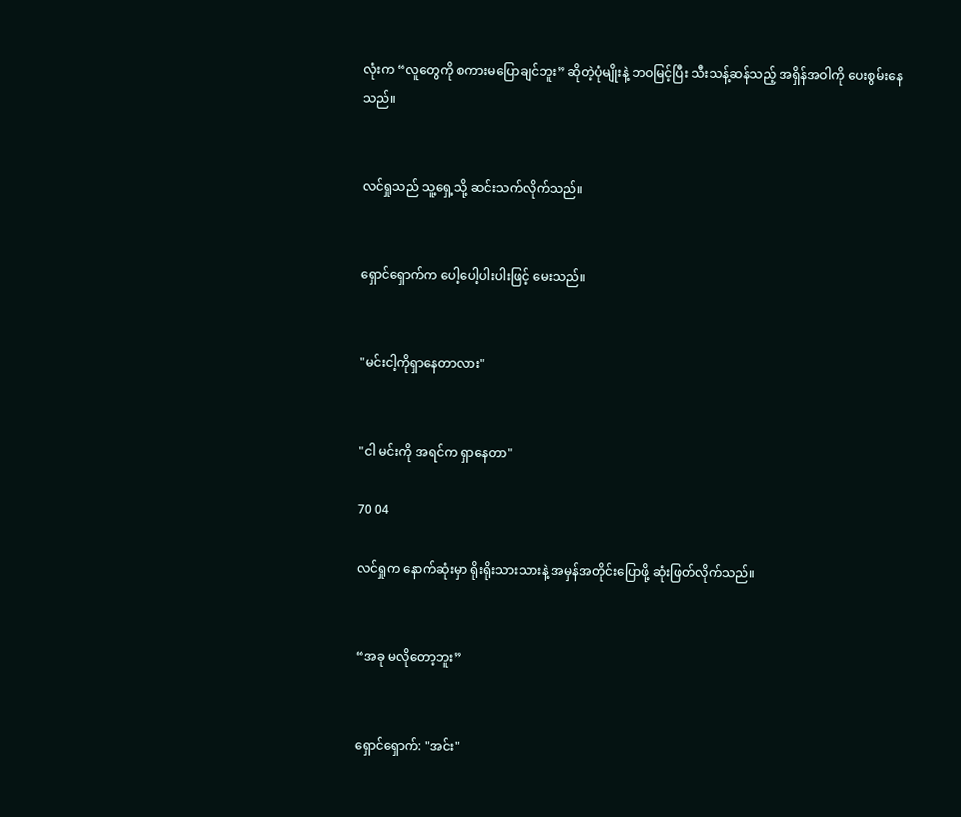လုံးက “လူတွေကို စကားမပြောချင်ဘူး” ဆိုတဲ့ပုံမျိုးနဲ့ ဘဝမြင့်ပြီး သီးသန့်ဆန်သည့် အရှိန်အဝါကို ပေးစွမ်း‌နေသည်။


လင်ရှုသည် သူ့ရှေ့သို့ ဆင်းသက်လိုက်သည်။


ရှောင်ရှောက်က ပေါ့ပေါ့ပါးပါးဖြင့် မေးသည်။


"မင်းငါ့ကိုရှာနေတာလား"


"ငါ မင်းကို အရင်က ရှာနေတာ"

70 04

လင်ရှုက နောက်ဆုံးမှာ ရိုးရိုးသားသားနဲ့ အမှန်အတိုင်းပြောဖို့ ဆုံးဖြတ်လိုက်သည်။


“အခု မလိုတော့ဘူး”


ရှောင်ရှောက်: "အင်း"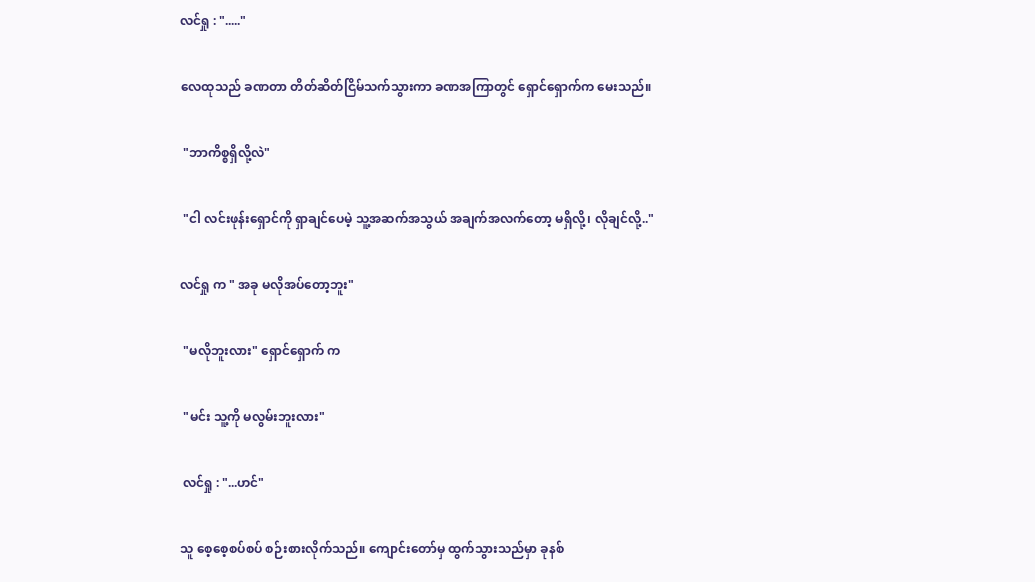လင်ရှု : "....."


လေထုသည် ခဏတာ တိတ်ဆိတ်ငြိမ်သက်သွားကာ ခဏအကြာတွင် ရှောင်ရှောက်က မေးသည်။


 "ဘာကိစ္စရှိလို့လဲ"


 "ငါ လင်းဖုန်းရှောင်ကို ရှာချင်ပေမဲ့ သူ့အဆက်အသွယ် အချက်အလက်တော့ မရှိလို့၊ လိုချင်လို့.."


လင်ရှု က " အခု မလိုအပ်တော့ဘူး"


 "မလိုဘူးလား" ရှောင်ရှောက် က


 "မင်း သူ့ကို မလွမ်းဘူးလား"


 လင်ရှု : "...ဟင်"


သူ စေ့စေ့စပ်စပ် စဉ်းစားလိုက်သည်။ ကျောင်းတော်မှ ထွက်သွားသည်မှာ ခုနစ်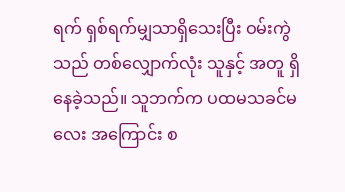ရက် ရှစ်ရက်မျှသာရှိသေးပြီး ဝမ်းကွဲသည် တစ်လျှောက်လုံး သူနှင့် အတူ ရှိနေခဲ့သည်။ သူဘက်က ပထမသခင်မလေး အကြောင်း စ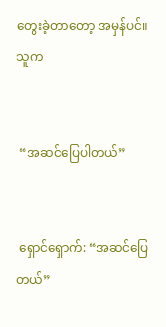တွေးခဲ့တာတော့ အမှန်ပင်။ သူက


 “အဆင်ပြေပါတယ်”


 ရှောင်ရှောက်: “အဆင်ပြေတယ်”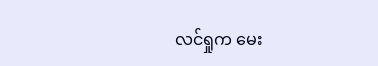လင်ရှုက မေး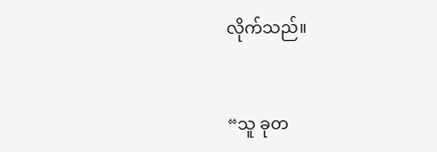လိုက်သည်။


“သူ ခုတ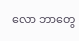လော ဘာတွေ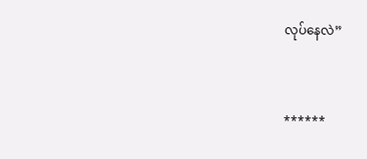လုပ်နေလဲ”


******